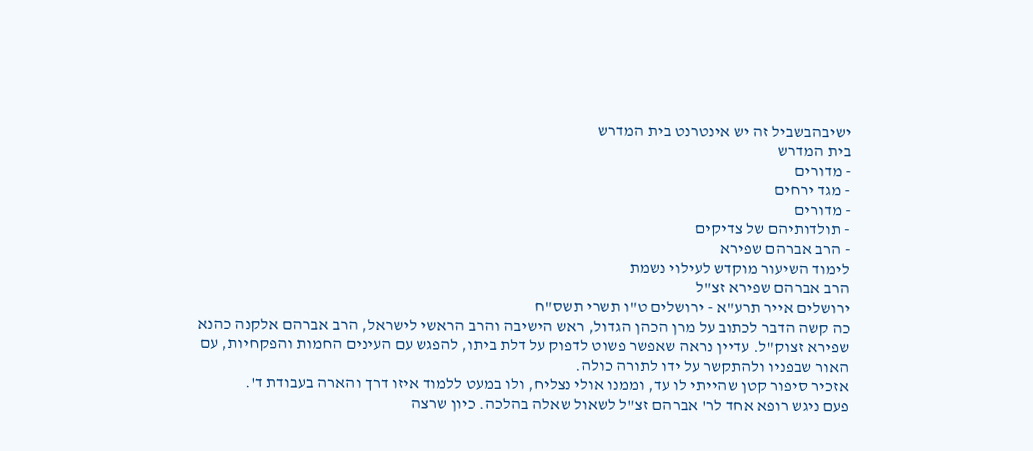ישיבהבשביל זה יש אינטרנט בית המדרש
בית המדרש
- מדורים
- מגד ירחים
- מדורים
- תולדותיהם של צדיקים
- הרב אברהם שפירא
לימוד השיעור מוקדש לעילוי נשמת
הרב אברהם שפירא זצ"ל
ירושלים אייר תרע"א - ירושלים ט"ו תשרי תשס"ח
כה קשה הדבר לכתוב על מרן הכהן הגדול, ראש הישיבה והרב הראשי לישראל, הרב אברהם אלקנה כהנא שפירא זצוק"ל. עדיין נראה שאפשר פשוט לדפוק על דלת ביתו, להפגש עם העינים החמות והפקחיות, עם האור שבפניו ולהתקשר על ידו לתורה כולה.
אזכיר סיפור קטן שהייתי לו עד, וממנו אולי נצליח, ולו במעט ללמוד איזו דרך והארה בעבודת ד'.
פעם ניגש רופא אחד לר' אברהם זצ"ל לשאול שאלה בהלכה. כיון שרצה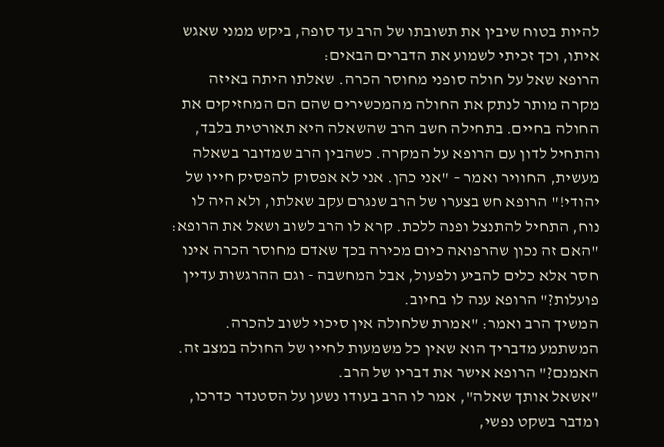להיות בטוח שיבין את תשובתו של הרב עד סופה, ביקש ממני שאגש איתו, וכך זכיתי לשמוע את הדברים הבאים:
הרופא שאל על חולה סופני מחוסר הכרה. שאלתו היתה באיזה מקרה מותר לנתק את החולה מהמכשירים שהם הם המחזיקים את החולה בחיים. בתחילה חשב הרב שהשאלה היא תאורטית בלבד, והתחיל לדון עם הרופא על המקרה. כשהבין הרב שמדובר בשאלה מעשית, החוויר ואמר – "אני כהן. אני לא אפסוק להפסיק חייו של יהודי!" הרופא חש בצערו של הרב שנגרם עקב שאלתו, ולא היה לו נוח, התחיל להתנצל ופנה ללכת. קרא לו הרב לשוב ושאל את הרופא: "האם זה נכון שהרפואה כיום מכירה בכך שאדם מחוסר הכרה אינו חסר אלא כלים להביע ולפעול, אבל המחשבה - וגם ההרגשות עדיין פועלות?" הרופא ענה לו בחיוב.
המשיך הרב ואמר: "אמרת שלחולה אין סיכוי לשוב להכרה. המשתמע מדבריך הוא שאין כל משמעות לחייו של החולה במצב זה. האמנם?" הרופא אישר את דבריו של הרב.
"אשאל אותך שאלה", אמר לו הרב בעודו נשען על הסטנדר כדרכו, ומדבר בשקט נפשי,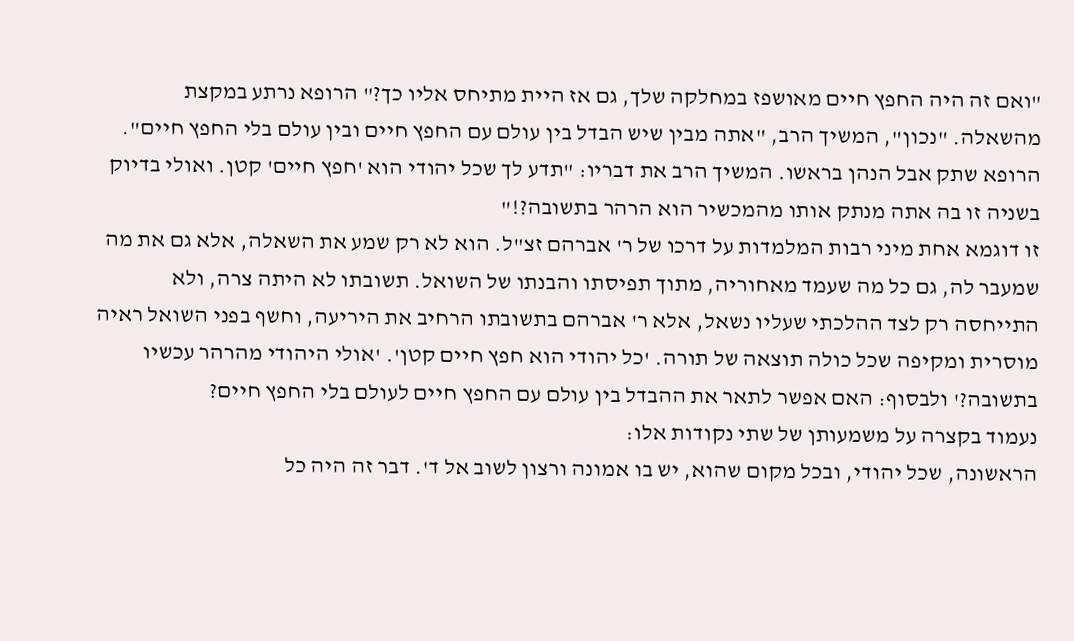"ואם זה היה החפץ חיים מאושפז במחלקה שלך, גם אז היית מתיחס אליו כך?" הרופא נרתע במקצת מהשאלה. "נכון", המשיך הרב, "אתה מבין שיש הבדל בין עולם עם החפץ חיים ובין עולם בלי החפץ חיים". הרופא שתק אבל הנהן בראשו. המשיך הרב את דבריו: "תדע לך שכל יהודי הוא 'חפץ חיים' קטן. ואולי בדיוק בשניה זו בה אתה מנתק אותו מהמכשיר הוא הרהר בתשובה?!"
זו דוגמא אחת מיני רבות המלמדות על דרכו של ר' אברהם זצ"ל. הוא לא רק שמע את השאלה, אלא גם את מה שמעבר לה, גם כל מה שעמד מאחוריה, מתוך תפיסתו והבנתו של השואל. תשובתו לא היתה צרה, ולא התייחסה רק לצד ההלכתי שעליו נשאל, אלא ר' אברהם בתשובתו הרחיב את היריעה, וחשף בפני השואל ראיה מוסרית ומקיפה שכל כולה תוצאה של תורה. 'כל יהודי הוא חפץ חיים קטן'. 'אולי היהודי מהרהר עכשיו בתשובה?' ולבסוף: האם אפשר לתאר את ההבדל בין עולם עם החפץ חיים לעולם בלי החפץ חיים?
נעמוד בקצרה על משמעותן של שתי נקודות אלו:
הראשונה, שכל יהודי, ובכל מקום שהוא, יש בו אמונה ורצון לשוב אל ד'. דבר זה היה כל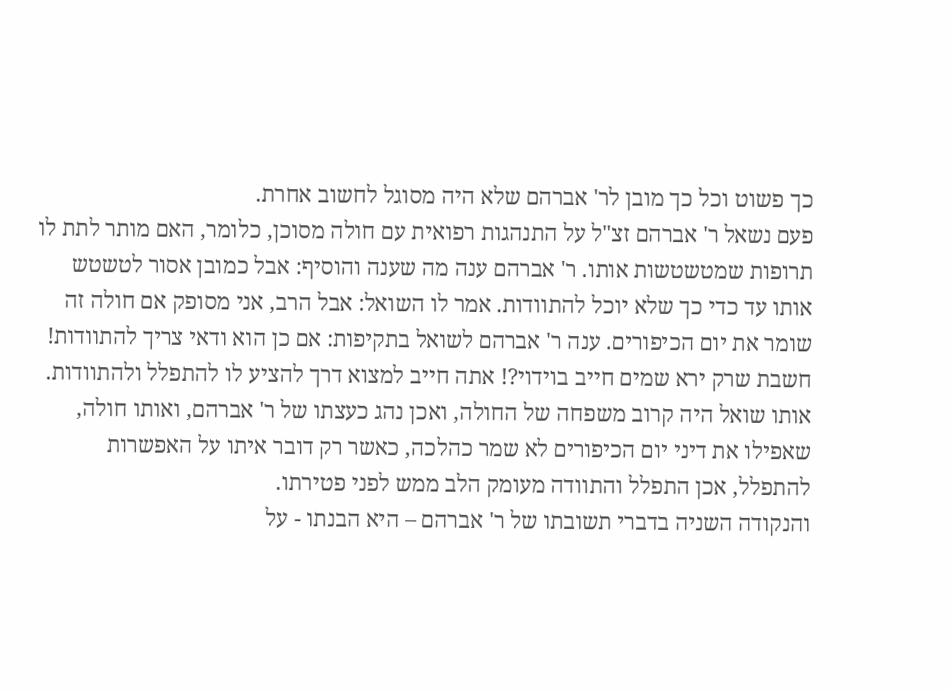כך פשוט וכל כך מובן לר' אברהם שלא היה מסוגל לחשוב אחרת.
פעם נשאל ר' אברהם זצ"ל על התנהגות רפואית עם חולה מסוכן, כלומר, האם מותר לתת לו תרופות שמטשטשות אותו. ר' אברהם ענה מה שענה והוסיף: אבל כמובן אסור לטשטש אותו עד כדי כך שלא יוכל להתוודות. אמר לו השואל: אבל הרב, אני מסופק אם חולה זה שומר את יום הכיפורים. ענה ר' אברהם לשואל בתקיפות: אם כן הוא ודאי צריך להתוודות! חשבת שרק ירא שמים חייב בוידוי?! אתה חייב למצוא דרך להציע לו להתפלל ולהתוודות.
אותו שואל היה קרוב משפחה של החולה, ואכן נהג כעצתו של ר' אברהם, ואותו חולה, שאפילו את דיני יום הכיפורים לא שמר כהלכה, כאשר רק דובר איתו על האפשרות להתפלל, אכן התפלל והתוודה מעומק הלב ממש לפני פטירתו.
והנקודה השניה בדברי תשובתו של ר' אברהם – היא הבנתו - על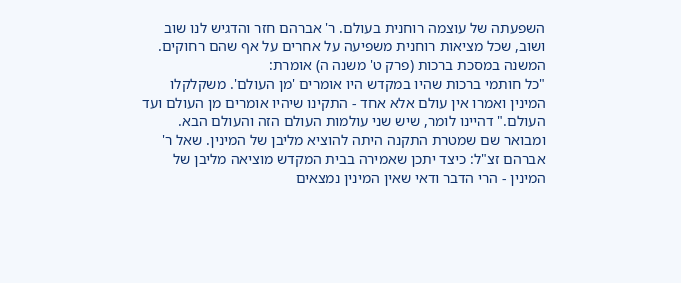השפעתה של עוצמה רוחנית בעולם. ר' אברהם חזר והדגיש לנו שוב ושוב, שכל מציאות רוחנית משפיעה על אחרים על אף שהם רחוקים.
המשנה במסכת ברכות (פרק ט' משנה ה) אומרת:
"כל חותמי ברכות שהיו במקדש היו אומרים 'מן העולם'. משקלקלו המינין ואמרו אין עולם אלא אחד - התקינו שיהיו אומרים מן העולם ועד העולם." דהיינו לומר, שיש שני עולמות העולם הזה והעולם הבא. ומבואר שם שמטרת התקנה היתה להוציא מליבן של המינין. שאל ר' אברהם זצ"ל: כיצד יתכן שאמירה בבית המקדש מוציאה מליבן של המינין - הרי הדבר ודאי שאין המינין נמצאים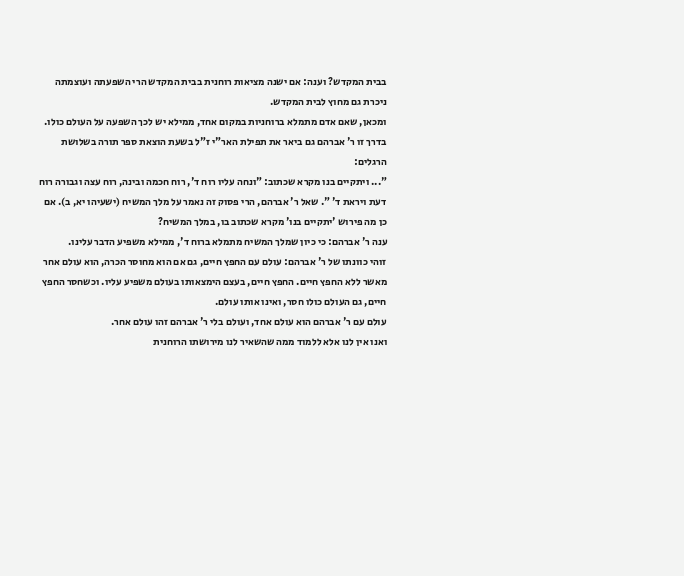בבית המקדש? וענה: אם ישנה מציאות רוחנית בבית המקדש הרי השפעתה ועוצמתה ניכרת גם מחוץ לבית המקדש.
ומכאן, שאם אדם מתמלא ברוחניות במקום אחד, ממילא יש לכך השפעה על העולם כולו.
בדרך זו ר' אברהם גם ביאר את תפילת האר"י ז"ל בשעת הוצאת ספר תורה בשלושת הרגלים:
"... ויתקיים בנו מקרא שכתוב: "ונחה עליו רוח ד', רוח חכמה ובינה, רוח עצה וגבורה רוח דעת ויראת ד' ". שאל ר' אברהם, הרי פסוק זה נאמר על מלך המשיח (ישעיהו יא, ב). אם כן מה פירוש 'יתקיים בנו' מקרא שכתוב בו, במלך המשיח?
ענה ר' אברהם: כי כיון שמלך המשיח מתמלא ברוח ד', ממילא משפיע הדבר עלינו.
זוהי כוונתו של ר' אברהם: עולם עם החפץ חיים, גם אם הוא מחוסר הכרה, הוא עולם אחר מאשר ללא החפץ חיים. החפץ חיים, בעצם הימצאותו בעולם משפיע עליו. וכשחסר החפץ חיים, גם העולם כולו חסר, ואינו אותו עולם.
עולם עם ר' אברהם הוא עולם אחד, ועולם בלי ר' אברהם זהו עולם אחר.
ואנו אין לנו אלא ללמוד ממה שהשאיר לנו מירושתו הרוחנית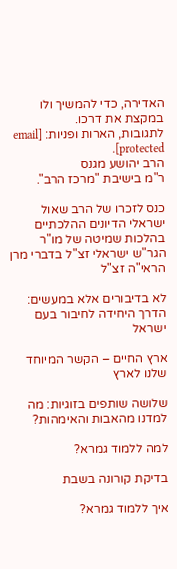האדירה, כדי להמשיך ולו במקצת את דרכו.
לתגובות, הארות ופניות: [email protected].
הרב יהושע מגנס
ר"מ בישיבת "מרכז הרב".

כנס לזכרו של הרב שאול ישראלי הדיונים ההלכתיים בהלכות שמיטה של מו"ר הגר"ש ישראלי זצ"ל בדברי מרן הראי"ה זצ"ל

לא בדיבורים אלא במעשים: הדרך היחידה לחיבור בעם ישראל

ארץ החיים – הקשר המיוחד שלנו לארץ

שלושה שותפים בזוגיות: מה למדנו מהאבות והאימהות?

למה ללמוד גמרא?

בדיקת קורונה בשבת

איך ללמוד גמרא?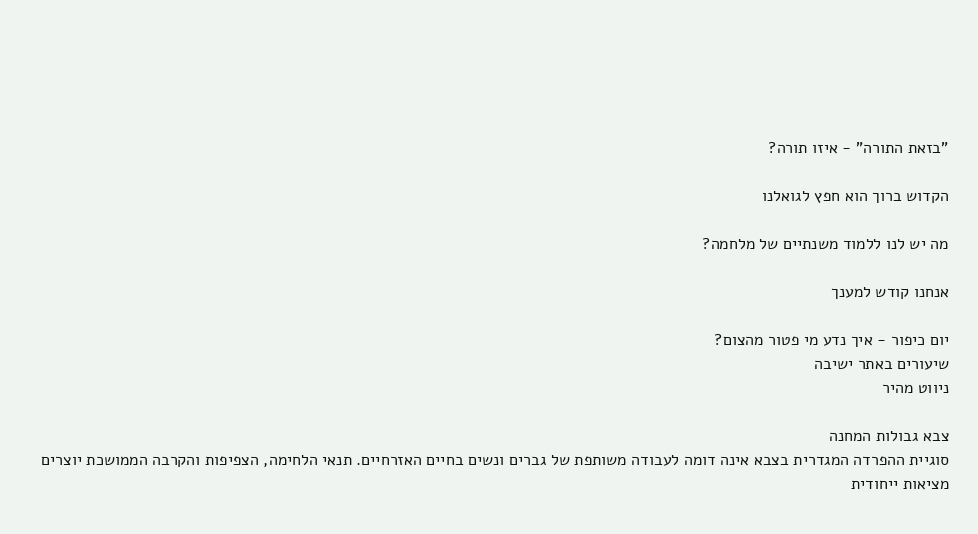"בזאת התורה" - איזו תורה?

הקדוש ברוך הוא חפץ לגואלנו

מה יש לנו ללמוד משנתיים של מלחמה?

אנחנו קודש למענך

יום כיפור - איך נדע מי פטור מהצום?
שיעורים באתר ישיבה
ניווט מהיר

צבא גבולות המחנה
סוגיית ההפרדה המגדרית בצבא אינה דומה לעבודה משותפת של גברים ונשים בחיים האזרחיים. תנאי הלחימה, הצפיפות והקרבה הממושכת יוצרים מציאות ייחודית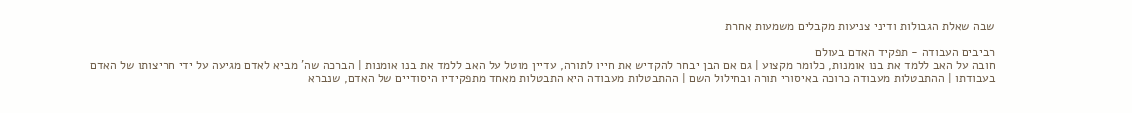שבה שאלת הגבולות ודיני צניעות מקבלים משמעות אחרת

רביבים העבודה - תפקיד האדם בעולם
חובה על האב ללמד את בנו אומנות, כלומר מקצוע | גם אם הבן יבחר להקדיש את חייו לתורה, עדיין מוטל על האב ללמד את בנו אומנות | הברכה שה' מביא לאדם מגיעה על ידי חריצותו של האדם בעבודתו | ההתבטלות מעבודה כרוכה באיסורי תורה ובחילול השם | ההתבטלות מעבודה היא התבטלות מאחד מתפקידיו היסודיים של האדם, שנברא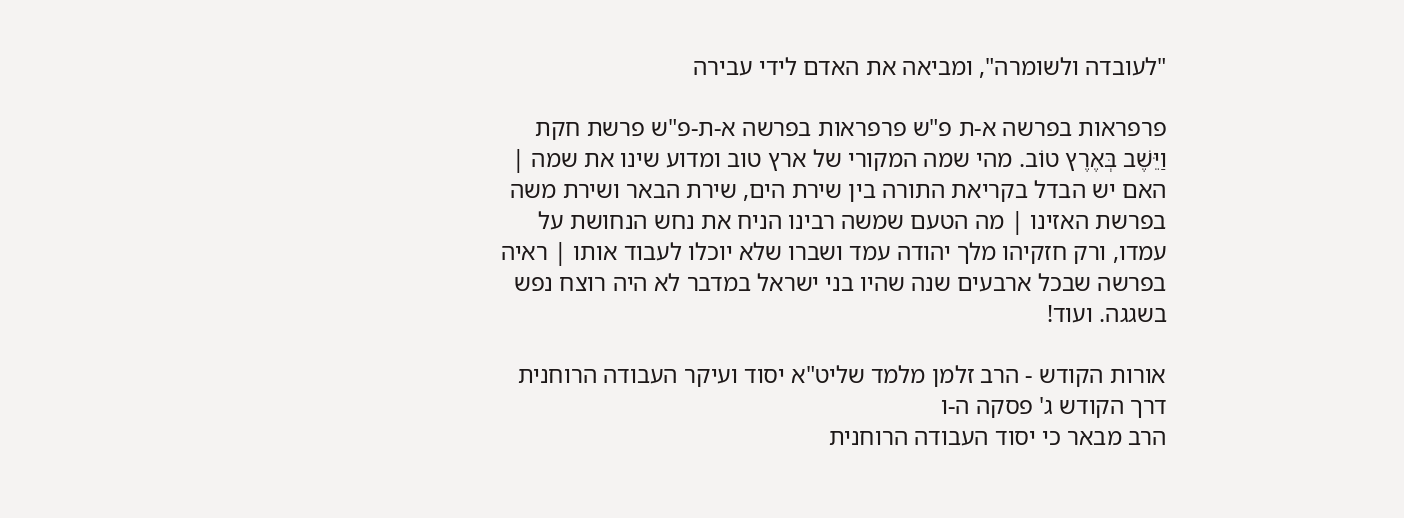"לעובדה ולשומרה", ומביאה את האדם לידי עבירה

פרפראות בפרשה א-ת פ"ש פרפראות בפרשה א-ת-פ"ש פרשת חקת
וַיֵּשֶׁב בְּאֶרֶץ טוֹב. מהי שמה המקורי של ארץ טוב ומדוע שינו את שמה | האם יש הבדל בקריאת התורה בין שירת הים, שירת הבאר ושירת משה בפרשת האזינו | מה הטעם שמשה רבינו הניח את נחש הנחושת על עמדו, ורק חזקיהו מלך יהודה עמד ושברו שלא יוכלו לעבוד אותו | ראיה בפרשה שבכל ארבעים שנה שהיו בני ישראל במדבר לא היה רוצח נפש בשגגה. ועוד!

אורות הקודש - הרב זלמן מלמד שליט"א יסוד ועיקר העבודה הרוחנית
דרך הקודש ג' פסקה ה-ו
הרב מבאר כי יסוד העבודה הרוחנית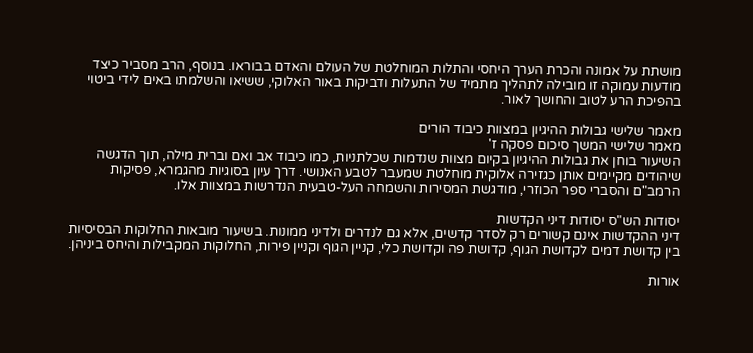מושתת על אמונה והכרת הערך היחסי והתלות המוחלטת של העולם והאדם בבוראו. בנוסף, הרב מסביר כיצד מודעות עמוקה זו מובילה לתהליך מתמיד של התעלות ודביקות באור האלוקי, ששיאו והשלמתו באים לידי ביטוי בהפיכת הרע לטוב והחושך לאור.

מאמר שלישי גבולות ההיגיון במצוות כיבוד הורים
מאמר שלישי המשך סיכום פסקה ז'
השיעור בוחן את גבולות ההיגיון בקיום מצוות שנדמות שכלתניות, כמו כיבוד אב ואם וברית מילה, תוך הדגשה שיהודים מקיימים אותן כגזירה אלוקית מוחלטת שמעבר לטבע האנושי. דרך עיון בסוגיות מהגמרא, פסיקות הרמב"ם והסברי ספר הכוזרי, מודגשת המסירות והשמחה העל-טבעית הנדרשות במצוות אלו.

יסודות הש"ס יסודות דיני הקדשות
דיני ההקדשות אינם קשורים רק לסדר קדשים, אלא גם לנדרים ולדיני ממונות. בשיעור מובאות החלוקות הבסיסיות בין קדושת דמים לקדושת הגוף, קדושת פה וקדושת כלי, קניין הגוף וקניין פירות, החלוקות המקבילות והיחס ביניהן.

אורות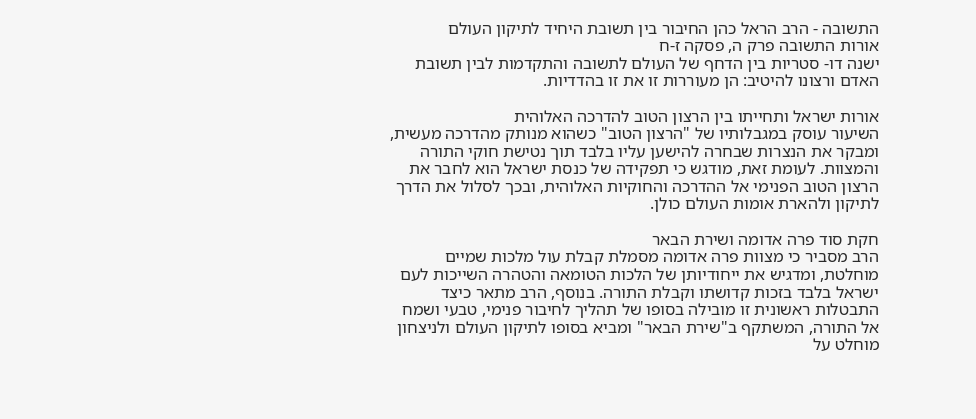התשובה - הרב הראל כהן החיבור בין תשובת היחיד לתיקון העולם
אורות התשובה פרק ה, פסקה ז-ח
ישנה דו- סטריות בין הדחף של העולם לתשובה והתקדמות לבין תשובת האדם ורצונו להיטיב: הן מעוררות זו את זו בהדדיות.

אורות ישראל ותחייתו בין הרצון הטוב להדרכה האלוהית
השיעור עוסק במגבלותיו של "הרצון הטוב" כשהוא מנותק מהדרכה מעשית, ומבקר את הנצרות שבחרה להישען עליו בלבד תוך נטישת חוקי התורה והמצוות. לעומת זאת, מודגש כי תפקידה של כנסת ישראל הוא לחבר את הרצון הטוב הפנימי אל ההדרכה והחוקיות האלוהית, ובכך לסלול את הדרך לתיקון ולהארת אומות העולם כולן.

חקת סוד פרה אדומה ושירת הבאר
הרב מסביר כי מצוות פרה אדומה מסמלת קבלת עול מלכות שמיים מוחלטת, ומדגיש את ייחודיותן של הלכות הטומאה והטהרה השייכות לעם ישראל בלבד בזכות קדושתו וקבלת התורה. בנוסף, הרב מתאר כיצד התבטלות ראשונית זו מובילה בסופו של תהליך לחיבור פנימי, טבעי ושמח אל התורה, המשתקף ב"שירת הבאר" ומביא בסופו לתיקון העולם ולניצחון מוחלט על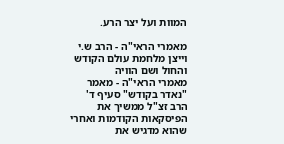המוות ועל יצר הרע.

מאמרי הראי"ה - הרב ש.י וייצן מלחמת עולם הקודש והחול ושם הוויה
מאמרי הראי"ה - מאמר "נאדר בקודש" סעיף ד'
הרב זצ"ל ממשיך את הפיסקאות הקודמות ואחרי שהוא מדגיש את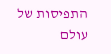התפיסות של עולם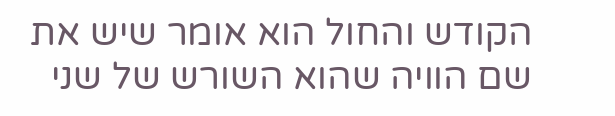הקודש והחול הוא אומר שיש את שם הוויה שהוא השורש של שני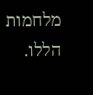מלחמות הללו.